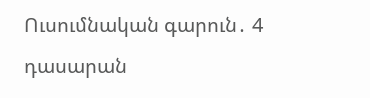Ուսումնական գարուն․ 4 դասարան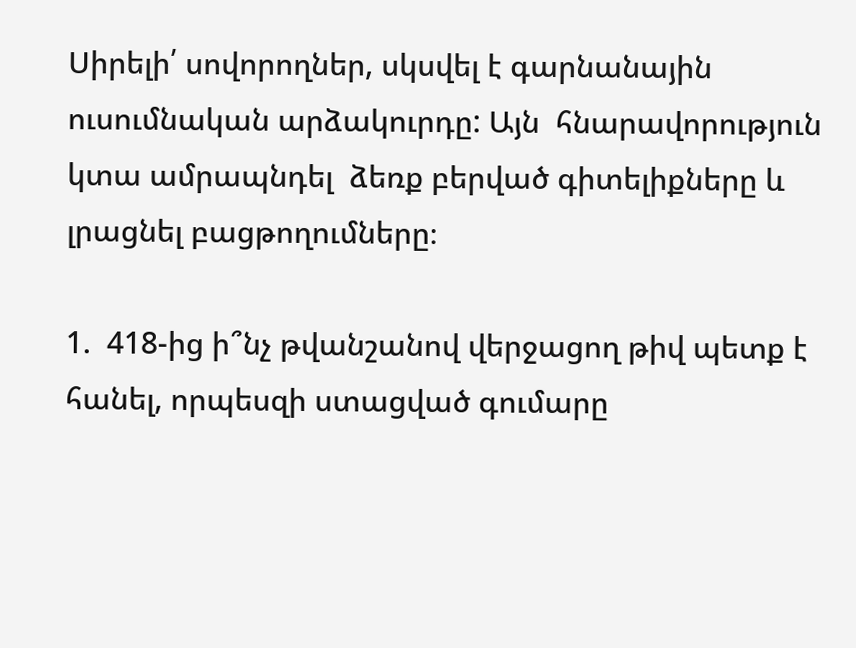Սիրելի՛ սովորողներ, սկսվել է գարնանային ուսումնական արձակուրդը: Այն  հնարավորություն կտա ամրապնդել  ձեռք բերված գիտելիքները և լրացնել բացթողումները։

1.  418-ից ի՞նչ թվանշանով վերջացող թիվ պետք է հանել, որպեսզի ստացված գումարը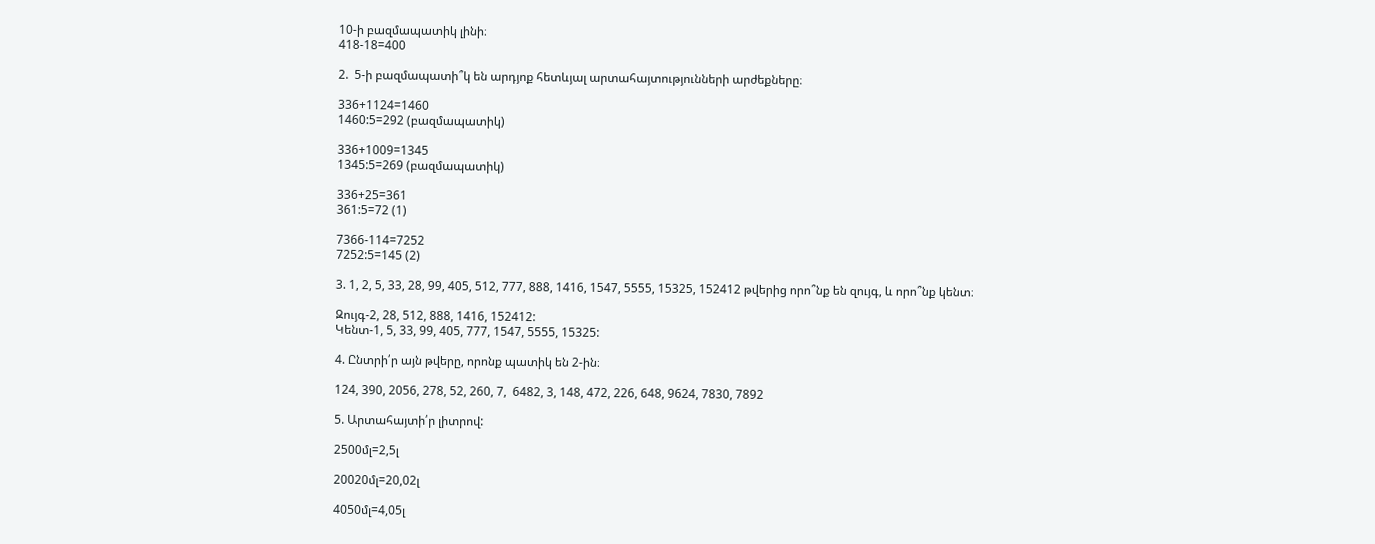10-ի բազմապատիկ լինի։
418-18=400

2.  5-ի բազմապատի՞կ են արդյոք հետևյալ արտահայտությունների արժեքները։

336+1124=1460
1460:5=292 (բազմապատիկ)

336+1009=1345
1345:5=269 (բազմապատիկ)

336+25=361
361:5=72 (1)

7366-114=7252
7252:5=145 (2)

3. 1, 2, 5, 33, 28, 99, 405, 512, 777, 888, 1416, 1547, 5555, 15325, 152412 թվերից որո՞նք են զույգ, և որո՞նք կենտ։

Զույգ-2, 28, 512, 888, 1416, 152412:
Կենտ-1, 5, 33, 99, 405, 777, 1547, 5555, 15325:

4. Ընտրի՛ր այն թվերը, որոնք պատիկ են 2-ին։

124, 390, 2056, 278, 52, 260, 7,  6482, 3, 148, 472, 226, 648, 9624, 7830, 7892

5. Արտահայտի՛ր լիտրով:

2500մլ=2,5լ

20020մլ=20,02լ

4050մլ=4,05լ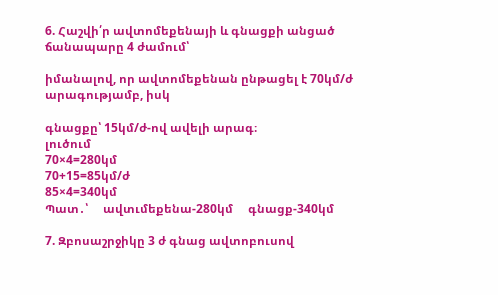6. Հաշվի՛ր ավտոմեքենայի և գնացքի անցած ճանապարը 4 ժամում՝

իմանալով, որ ավտոմեքենան ընթացել է 70կմ/ժ արագությամբ, իսկ

գնացքը՝ 15կմ/ժ-ով ավելի արագ։
լուծում
70×4=280կմ
70+15=85կմ/ժ
85×4=340կմ
Պատ․՝     ավտւմեքենա-280կմ     գնացք-340կմ

7. Զբոսաշրջիկը 3 ժ գնաց ավտոբուսով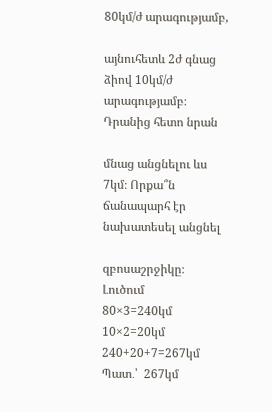80կմ/ժ արագությամբ,

այնուհետև 2ժ գնաց ձիով 10կմ/ժ արագությամբ։ Դրանից հետո նրան

մնաց անցնելու ևս 7կմ։ Որքա՞ն ճանապարհ էր նախատեսել անցնել

զբոսաշրջիկը։
Լուծում
80×3=240կմ
10×2=20կմ
240+20+7=267կմ
Պատ․՝  267կմ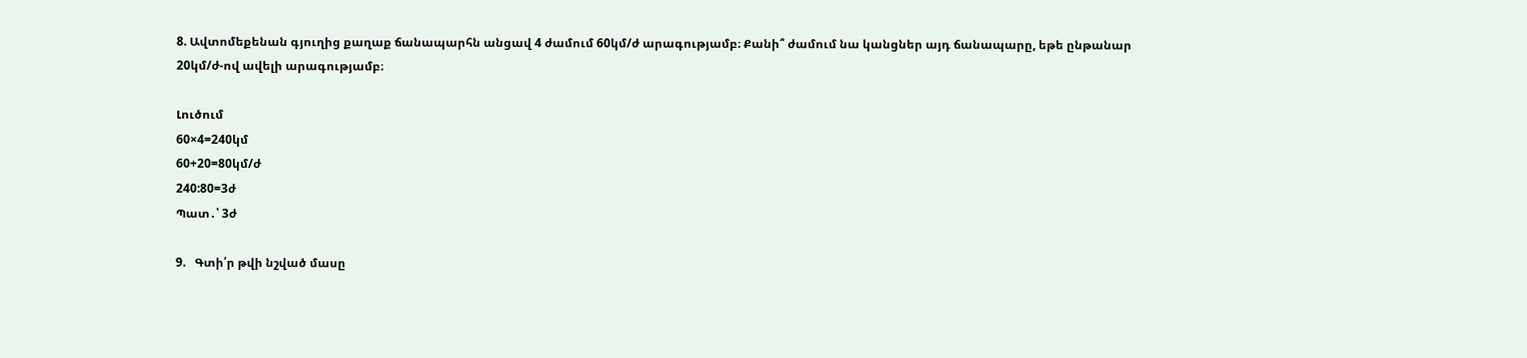8. Ավտոմեքենան գյուղից քաղաք ճանապարհն անցավ 4 ժամում 60կմ/ժ արագությամբ։ Քանի՞ ժամում նա կանցներ այդ ճանապարը, եթե ընթանար 20կմ/ժ-ով ավելի արագությամբ։

Լուծում
60×4=240կմ
60+20=80կմ/ժ
240:80=3ժ
Պատ․՝ 3ժ

9.   Գտի՛ր թվի նշված մասը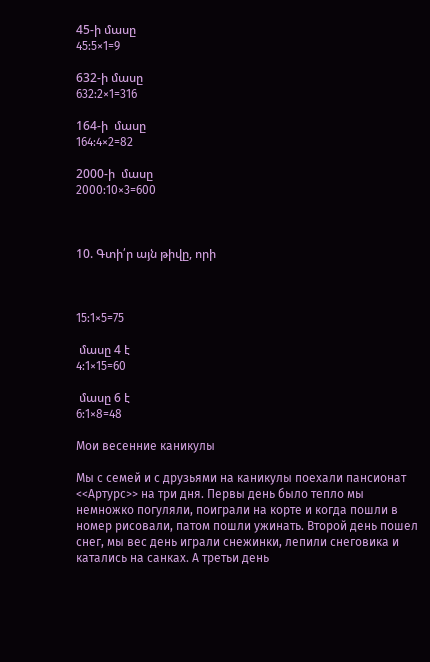45-ի մասը
45:5×1=9

632-ի մասը
632:2×1=316

164-ի  մասը
164:4×2=82

2000-ի  մասը
2000:10×3=600



10. Գտի՛ր այն թիվը, որի



15:1×5=75

 մասը 4 է
4:1×15=60

 մասը 6 է
6:1×8=48

Мои весенние каникулы

Мы с семей и с друзьями на каникулы поехали пансионат <<Артурс>> на три дня. Первы день было тепло мы немножко погуляли, поиграли на корте и когда пошли в номер рисовали, патом пошли ужинать. Второй день пошел снег, мы вес день играли снежинки, лепили снеговика и катались на санках. А третьи день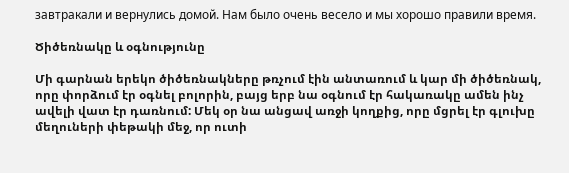завтракали и вернулись домой. Нам было очень весело и мы хорошо правили время.

Ծիծեռնակը և օգնությունը

Մի գարնան երեկո ծիծեռնակները թռչում էին անտառում և կար մի ծիծեռնակ, որը փորձում էր օգնել բոլորին, բայց երբ նա օգնում էր հակառակը ամեն ինչ ավելի վատ էր դառնում: Մեկ օր նա անցավ առջի կողքից, որը մցրել էր գլուխը մեղուների փեթակի մեջ, որ ուտի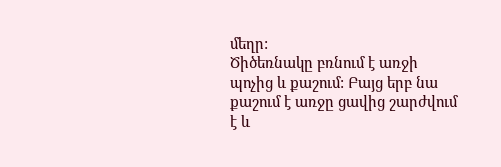մեղր:
Ծիծեռնակը բռնում է առջի պոչից և քաշում: Բայց երբ նա քաշում է առջը ցավից շարժվում է և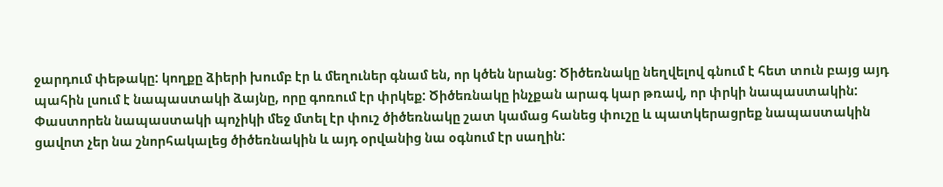ջարդում փեթակը: կողքը ձիերի խումբ էր և մեղուներ գնամ են, որ կծեն նրանց: Ծիծեռնակը նեղվելով գնում է հետ տուն բայց այդ պահին լսում է նապաստակի ձայնը, որը գոռում էր փրկեք: Ծիծեռնակը ինչքան արագ կար թռավ, որ փրկի նապաստակին: Փաստորեն նապաստակի պոչիկի մեջ մտել էր փուշ ծիծեռնակը շատ կամաց հանեց փուշը և պատկերացրեք նապաստակին ցավոտ չեր նա շնորհակալեց ծիծեռնակին և այդ օրվանից նա օգնում էր սաղին: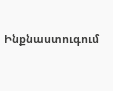Ինքնաստուգում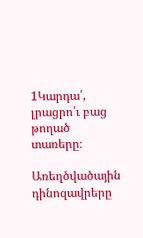1Կարդա՛, լրացրո՛ւ բաց թողած տառերը։

Առեղծվածային դինոզավրերը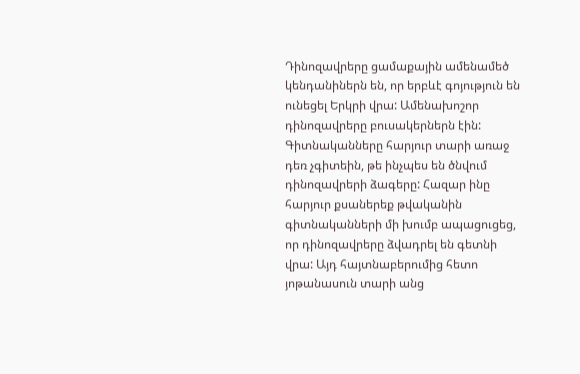Դինոզավրերը ցամաքային ամենամեծ կենդանիներն են, որ երբևէ գոյություն են ունեցել Երկրի վրա: Ամենախոշոր դինոզավրերը բուսակերներն էին: Գիտնականները հարյուր տարի առաջ դեռ չգիտեին, թե ինչպես են ծնվում դինոզավրերի ձագերը: Հազար ինը հարյուր քսաներեք թվականին գիտնականների մի խումբ ապացուցեց, որ դինոզավրերը ձվադրել են գետնի վրա: Այդ հայտնաբերումից հետո յոթանասուն տարի անց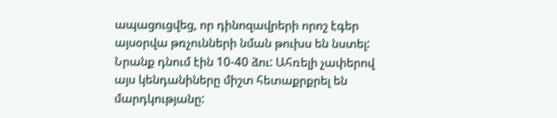ապացուցվեց, որ դինոզավրերի որոշ էգեր այսօրվա թռչունների նման թուխս են նստել: Նրանք դնում էին 10-40 ձու: Ահռելի չափերով այս կենդանիները միշտ հետաքրքրել են մարդկությանը: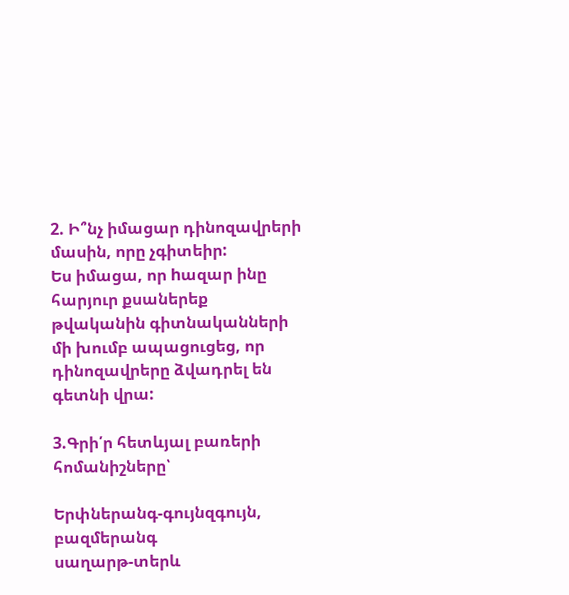2. Ի՞նչ իմացար դինոզավրերի մասին, որը չգիտեիր:
Ես իմացա, որ hազար ինը հարյուր քսաներեք թվականին գիտնականների մի խումբ ապացուցեց, որ դինոզավրերը ձվադրել են գետնի վրա:

3.Գրի՛ր հետևյալ բառերի հոմանիշները՝

Երփներանգ-գույնզգույն, բազմերանգ
սաղարթ-տերև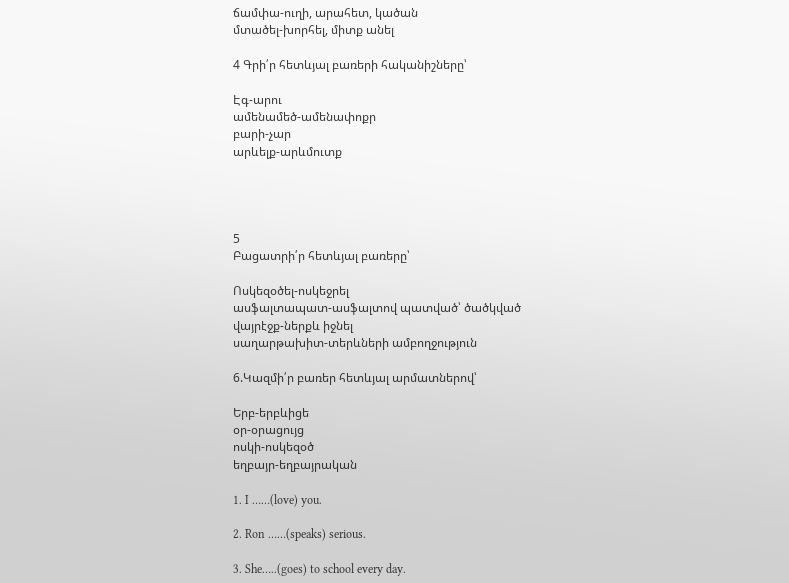ճամփա-ուղի, արահետ, կածան
մտածել-խորհել, միտք անել

4 Գրի՛ր հետևյալ բառերի հականիշները՝

Էգ-արու
ամենամեծ-ամենափոքր
բարի-չար
արևելք-արևմուտք




5
Բացատրի՛ր հետևյալ բառերը՝

Ոսկեզօծել-ոսկեջրել
ասֆալտապատ-ասֆալտով պատված՝ ծածկված
վայրէջք-ներքև իջնել
սաղարթախիտ-տերևների ամբողջություն

6.Կազմի՛ր բառեր հետևյալ արմատներով՝

Երբ-երբևիցե
օր-օրացույց
ոսկի-ոսկեզօծ
եղբայր-եղբայրական

1. I ……(love) you.

2. Ron ……(speaks) serious.

3. She…..(goes) to school every day.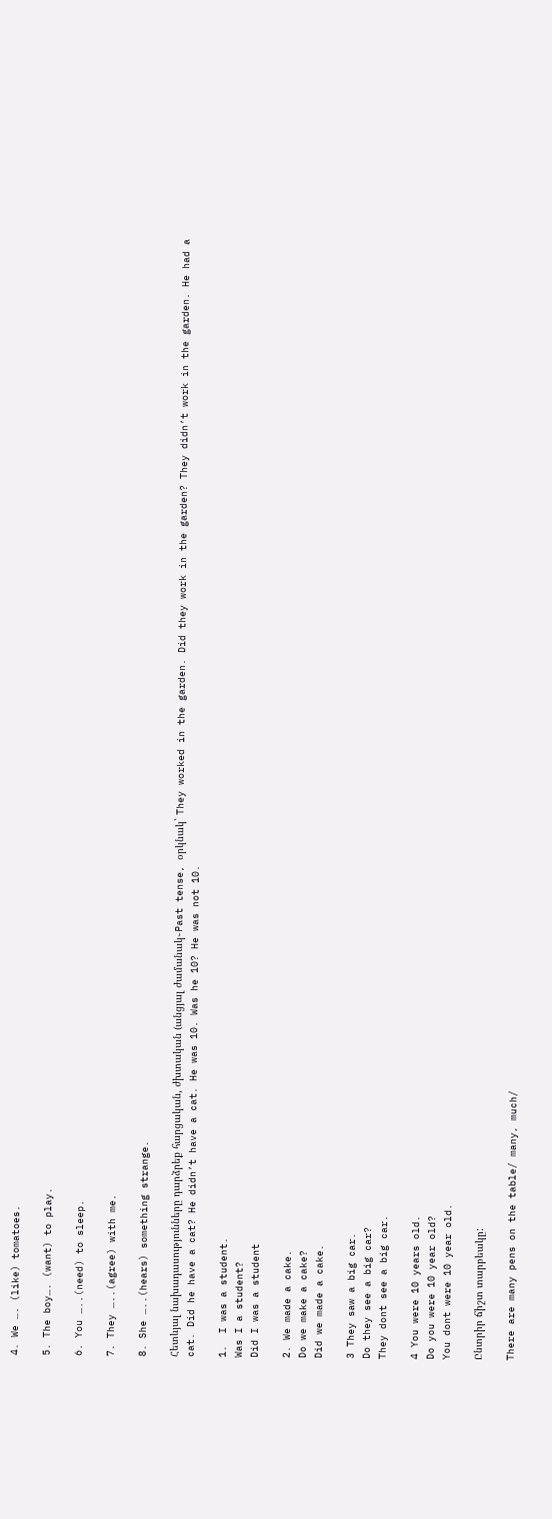4. We …. (like) tomatoes.

5. The boy…. (want) to play.

6. You …..(need) to sleep.

7. They …..(agree) with me.

8. She …..(hears) something strange.

Հետևյալ նախադասությունները դարձրեք հարցական, ժխտական (անցյալ ժամանակ֊Past tense, օրկնակ` They worked in the garden. Did they work in the garden? They didn’t work in the garden. He had a cat. Did he have a cat? He didn’t have a cat. He was 10. Was he 10? He was not 10.

1.  I was a student.
Was I a student?
Did I was a student

2. We made a cake.
Do we make a cake?
Did we made a cake.

3 They saw a big car.
Do they see a big car?
They dont see a big car.

4 You were 10 years old.
Do you were 10 year old?
You dont were 10 year old.

Ընտրիր ճիշտ տարբեակը:

There are many pens on the table/ many, much/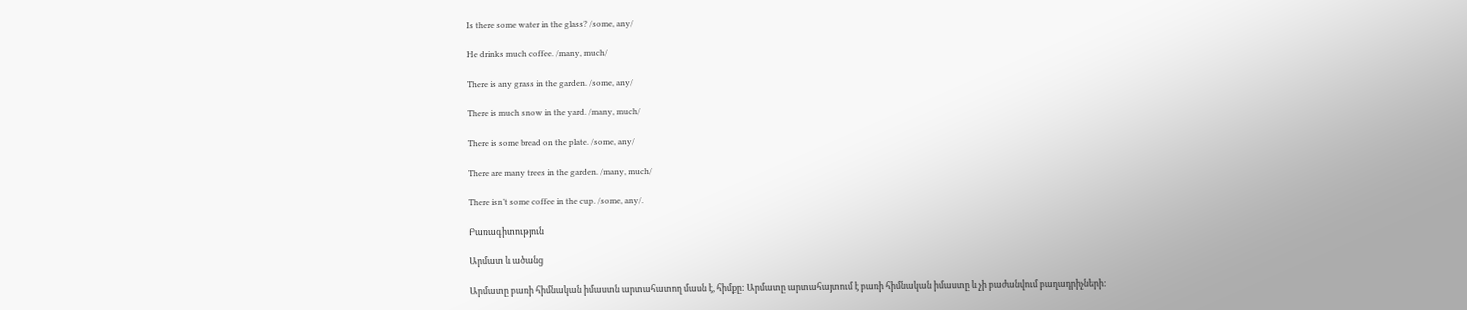Is there some water in the glass? /some, any/

He drinks much coffee. /many, much/

There is any grass in the garden. /some, any/

There is much snow in the yard. /many, much/

There is some bread on the plate. /some, any/

There are many trees in the garden. /many, much/

There isn’t some coffee in the cup. /some, any/.

Բառագիտություն

Արմատ և ածանց

Արմատը բառի հիմնական իմաստն արտահատող մասն է, հիմքը: Արմատը արտահայտում է բառի հիմնական իմաստը և չի բաժանվում բաղադրիչների: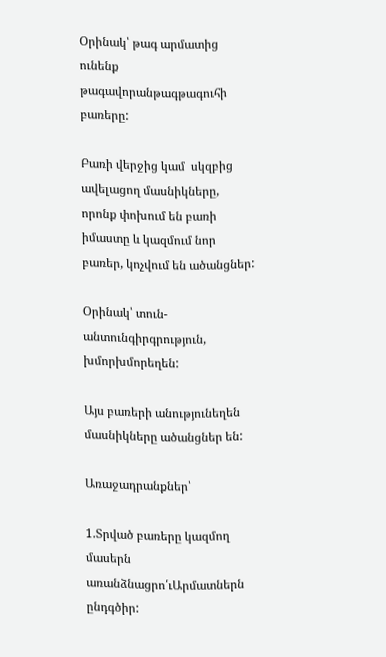Օրինակ՝ թագ արմատից ունենք թագավորանթագթագուհի բառերը:

Բառի վերջից կամ  սկզբից ավելացող մասնիկները, որոնք փոխում են բառի իմաստը և կազմում նոր բառեր, կոչվում են ածանցներ:

Օրինակ՝ տուն-անտունգիրգրություն, խմորխմորեղեն:

Այս բառերի անությունեղեն մասնիկները ածանցներ են:

Առաջադրանքներ՝

1.Տրված բառերը կազմող մասերն առանձնացրո՛ւԱրմատներն ընդգծիր: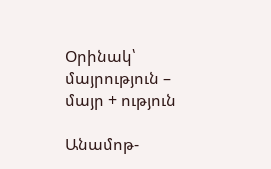Օրինակ՝ մայրություն – մայր + ություն

Անամոթ-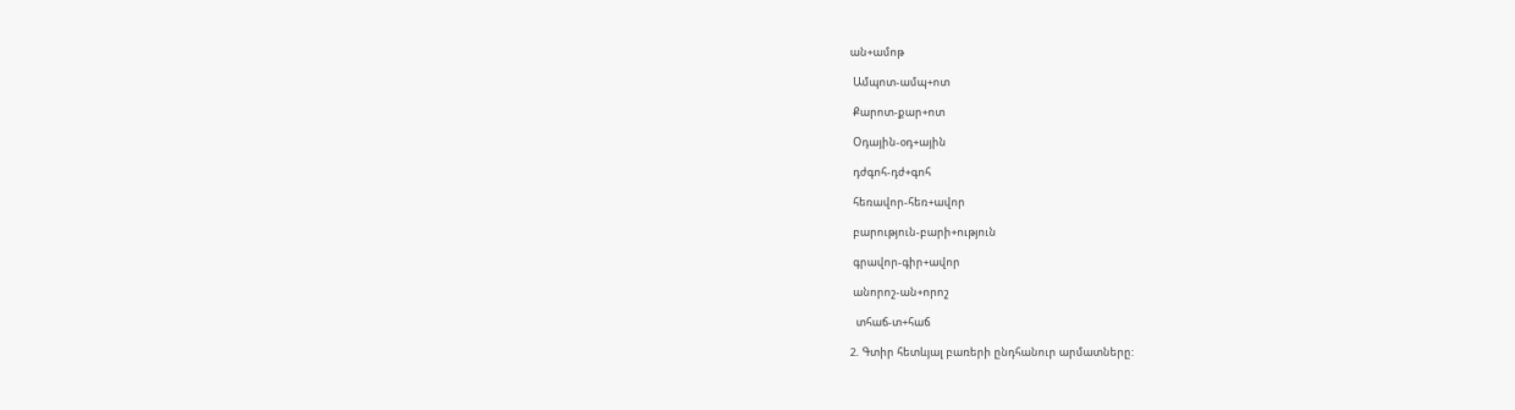ան+ամոթ

 Ամպոտ-ամպ+ոտ

 Քարոտ-քար+ոտ

 Օդային-օդ+ային

 դժգոհ-դժ+գոհ

 հեռավոր-հեռ+ավոր

 բարություն-բարի+ություն

 գրավոր-գիր+ավոր

 անորոշ-ան+որոշ

  տհաճ-տ+հաճ

2. Գտիր հետևյալ բառերի ընդհանուր արմատները: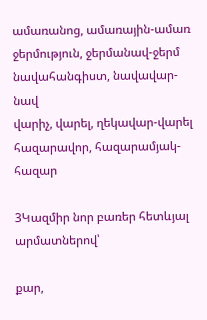ամառանոց, ամառային-ամառ
ջերմություն, ջերմանավ-ջերմ
նավահանգիստ, նավավար-նավ
վարիչ, վարել, ղեկավար-վարել
հազարավոր, հազարամյակ-հազար

3Կազմիր նոր բառեր հետևյալ արմատներով՝

քար,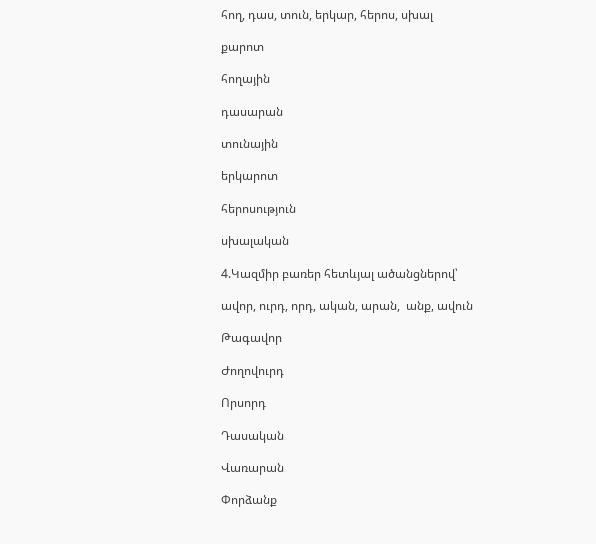հող, դաս, տուն, երկար, հերոս, սխալ

քարոտ

հողային

դասարան

տունային

երկարոտ

հերոսություն

սխալական

4.Կազմիր բառեր հետևյալ ածանցներով՝

ավոր, ուրդ, որդ, ական, արան,  անք, ավուն

Թագավոր

Ժողովուրդ

Որսորդ

Դասական

Վառարան

Փորձանք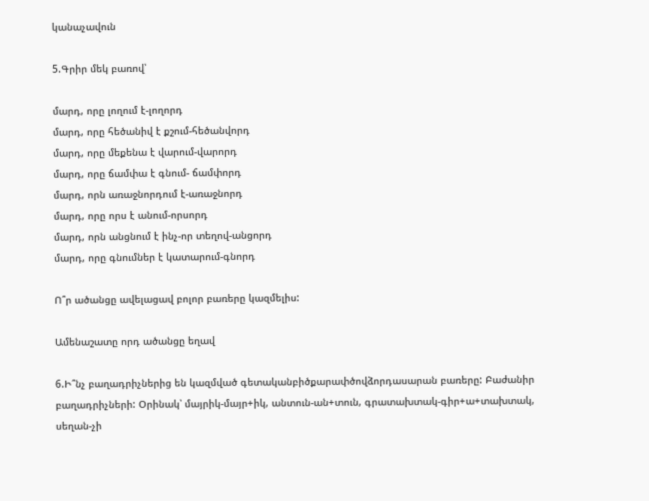կանաչավուն

5.Գրիր մեկ բառով՝

մարդ, որը լողում է-լողորդ
մարդ, որը հեծանիվ է քշում-հեծանվորդ
մարդ, որը մեքենա է վարում-վարորդ
մարդ, որը ճամփա է գնում- ճամփորդ
մարդ, որն առաջնորդում է-առաջնորդ
մարդ, որը որս է անում-որսորդ
մարդ, որն անցնում է ինչ-որ տեղով-անցորդ
մարդ, որը գնումներ է կատարում-գնորդ

Ո՞ր ածանցը ավելացավ բոլոր բառերը կազմելիս:

Ամենաշատը որդ ածանցը եղավ

6.Ի՞նչ բաղադրիչներից են կազմված գետականբիծքարափծովձորդասարան բառերը: Բաժանիր բաղադրիչների: Օրինակ՝ մայրիկ-մայր+իկ, անտուն-ան+տուն, գրատախտակ-գիր+ա+տախտակ, սեղան-չի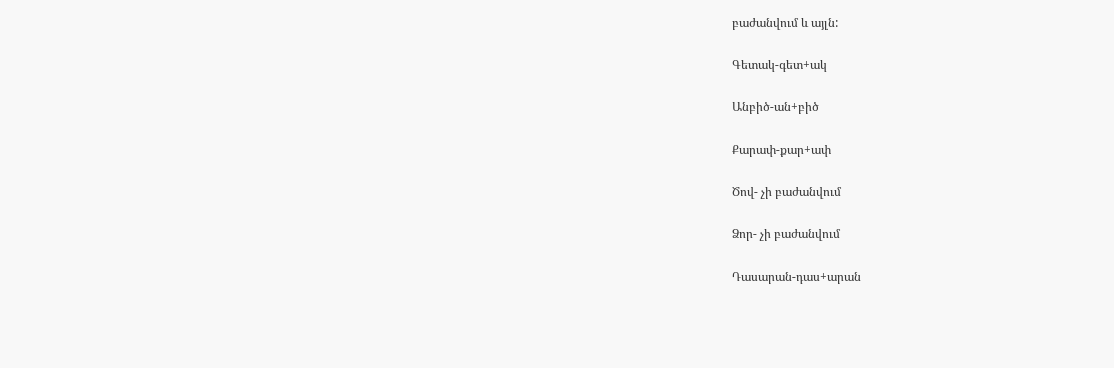բաժանվում և այլն:

Գետակ-գետ+ակ

Անբիծ-ան+բիծ

Քարափ-քար+ափ

Ծով- չի բաժանվում

Ձոր- չի բաժանվում

Դասարան-դաս+արան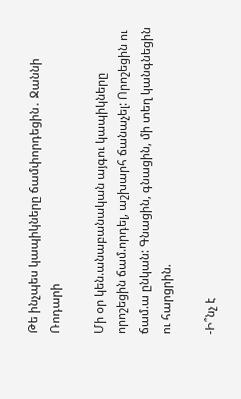Թե ինչպես կապիկները ճամփորդեցին․ Ջաննի Ռոդարի

Մի օր կեն.անաբանական այգու կապիկները որոշեցին ճամ.որդել, աշխարհ ճանաչել: Որոշեցին ու ճամ.ա ընկան: Գնացին, գնացին, մի տեղ կանգնեցին ու հարցրին.

-Ի՞նչ է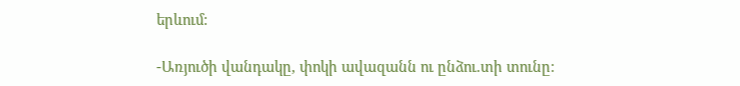երևում:

-Առյուծի վանդակը, փոկի ավազանն ու ընձու.տի տունը: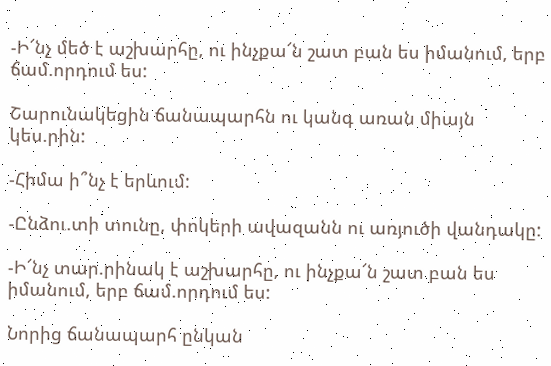-Ի՜նչ մեծ է աշխարհը, ու ինչքա՜ն շատ բան ես իմանում, երբ ճամ.որդում ես:

Շարունակեցին ճանապարհն ու կանգ առան միայն կես.րին:

-Հիմա ի՞նչ է երևում:

-Ընձու.տի տունը, փոկերի ավազանն ու առյուծի վանդակը:

-Ի՜նչ տար.րինակ է աշխարհը, ու ինչքա՜ն շատ բան ես իմանում, երբ ճամ.որդում ես:

Նորից ճանապարհ ընկան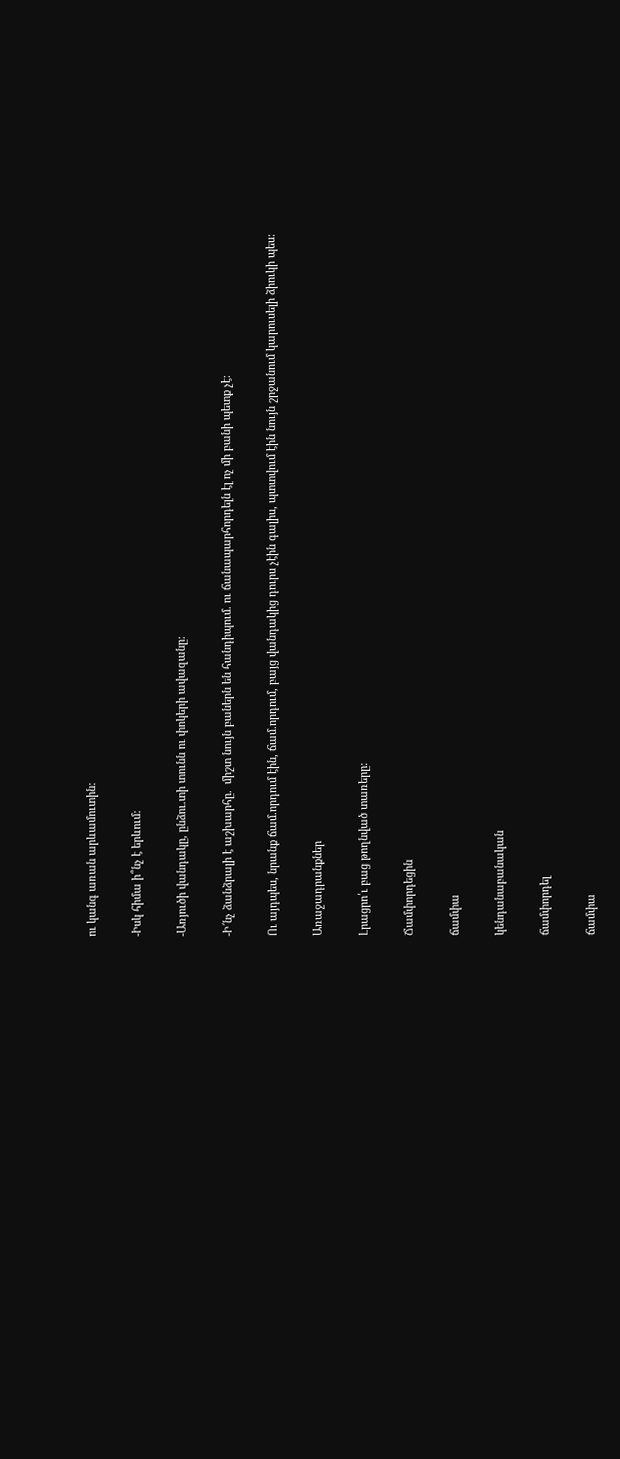ու կանգ առան արևամուտին:

-Իսկ հիմա ի՞նչ է երևում:

-Առյուծի վանդակը, ընձու.տի տունն ու փոկերի ավազանը:

-Ի՜նչ ձանձրալի է աշխարհը.  միշտ նույն բաներն են հանդիպում. ու ճանապարհորդելն էլ ոչ մի բանի պետք չէ:

Ու այդպես, նրանք ճամ.որդում էին, ճամ.որդում, բայց վանդակից դուրս չէին գալիս, պտտվում էին նույն շրջանում կարուսելի ձիուկի պես:

Առաջադրանքներ

Լրացրո՛ւ բաց թողնված տառերը:

Ճամփորդեցին

ճամփա

կենդանաբանական

ճամփորդել

ճամփա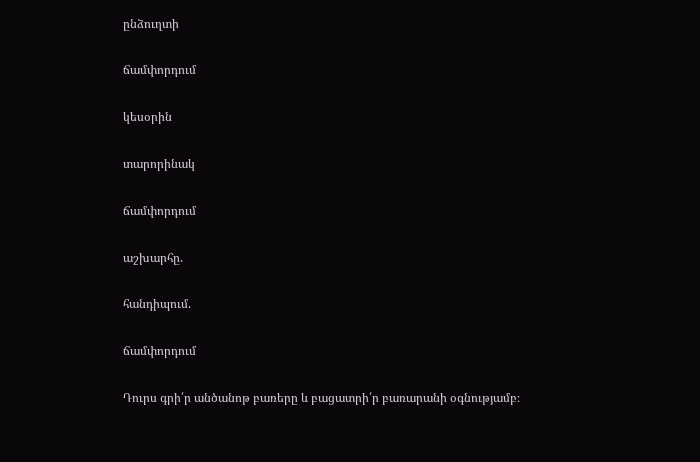ընձուղտի

ճամփորդում

կեսօրին

տարորինակ

ճամփորդում

աշխարհը.

հանդիպում.

ճամփորդում

Դուրս գրի՛ր անծանոթ բառերը և բացատրի՛ր բառարանի օգնությամբ։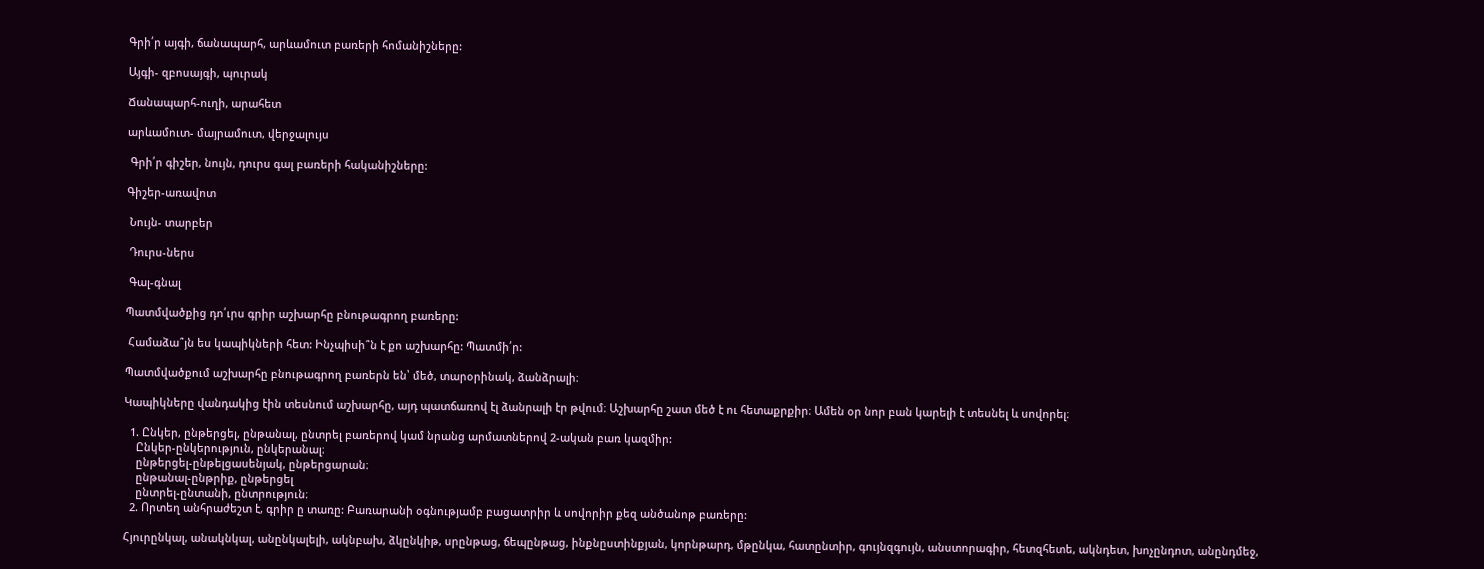Գրի՛ր այգի, ճանապարհ, արևամուտ բառերի հոմանիշները:

Այգի- զբոսայգի, պուրակ

Ճանապարհ-ուղի, արահետ

արևամուտ- մայրամուտ, վերջալույս

 Գրի՛ր գիշեր, նույն, դուրս գալ բառերի հականիշները:

Գիշեր-առավոտ

 Նույն- տարբեր

 Դուրս-ներս

 Գալ-գնալ

Պատմվածքից դո՛ւրս գրիր աշխարհը բնութագրող բառերը:

 Համաձա՞յն ես կապիկների հետ: Ինչպիսի՞ն է քո աշխարհը: Պատմի՛ր:

Պատմվածքում աշխարհը բնութագրող բառերն են՝ մեծ, տարօրինակ, ձանձրալի։

Կապիկները վանդակից էին տեսնում աշխարհը, այդ պատճառով էլ ձանրալի էր թվում։ Աշխարհը շատ մեծ է ու հետաքրքիր։ Ամեն օր նոր բան կարելի է տեսնել և սովորել։

  1. Ընկեր, ընթերցել, ընթանալ, ընտրել բառերով կամ նրանց արմատներով 2-ական բառ կազմիր:
    Ընկեր-ընկերություն, ընկերանալ։
    ընթերցել-ընթելցասենյակ, ընթերցարան։
    ընթանալ-ընթրիք, ընթերցել
    ընտրել-ընտանի, ընտրություն։
  2. Որտեղ անհրաժեշտ է, գրիր ը տառը: Բառարանի օգնությամբ բացատրիր և սովորիր քեզ անծանոթ բառերը:

Հյուրընկալ, անակնկալ, անընկալելի, ակնբախ, ձկընկիթ, սրընթաց, ճեպընթաց, ինքնըստինքյան, կորնթարդ, մթընկա, հատընտիր, գույնզգույն, անստորագիր, հետզհետե, ակնդետ, խոչընդոտ, անընդմեջ,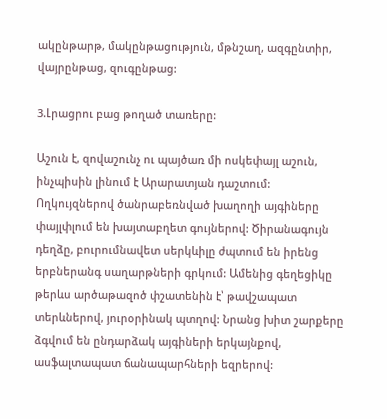ակընթարթ, մակընթացություն, մթնշաղ, ազգընտիր, վայրընթաց, զուգընթաց:

3.Լրացրու բաց թողած տառերը:

Աշուն է, զովաշունչ ու պայծառ մի ոսկեփայլ աշուն, ինչպիսին լինում է Արարատյան դաշտում: Ողկույզներով ծանրաբեռնված խաղողի այգիները փայլփլում են խայտաբղետ գույներով: Ծիրանագույն դեղձը, բուրումնավետ սերկևիլը ժպտում են իրենց երբներանգ սաղարթների գրկում: Ամենից գեղեցիկը թերևս արծաթազոծ փշատենին է՝ թավշապատ տերևներով, յուրօրինակ պտղով: Նրանց խիտ շարքերը ձգվում են ընդարձակ այգիների երկայնքով, ասֆալտապատ ճանապարհների եզրերով: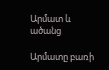Արմատ և ածանց

Արմատը բառի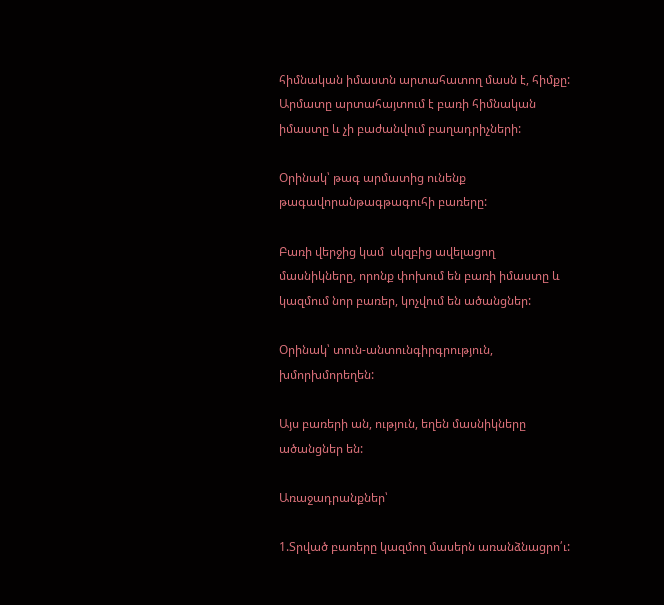հիմնական իմաստն արտահատող մասն է, հիմքը: Արմատը արտահայտում է բառի հիմնական իմաստը և չի բաժանվում բաղադրիչների:

Օրինակ՝ թագ արմատից ունենք թագավորանթագթագուհի բառերը:

Բառի վերջից կամ  սկզբից ավելացող մասնիկները, որոնք փոխում են բառի իմաստը և կազմում նոր բառեր, կոչվում են ածանցներ:

Օրինակ՝ տուն-անտունգիրգրություն, խմորխմորեղեն:

Այս բառերի ան, ություն, եղեն մասնիկները ածանցներ են:

Առաջադրանքներ՝

1.Տրված բառերը կազմող մասերն առանձնացրո՛ւ: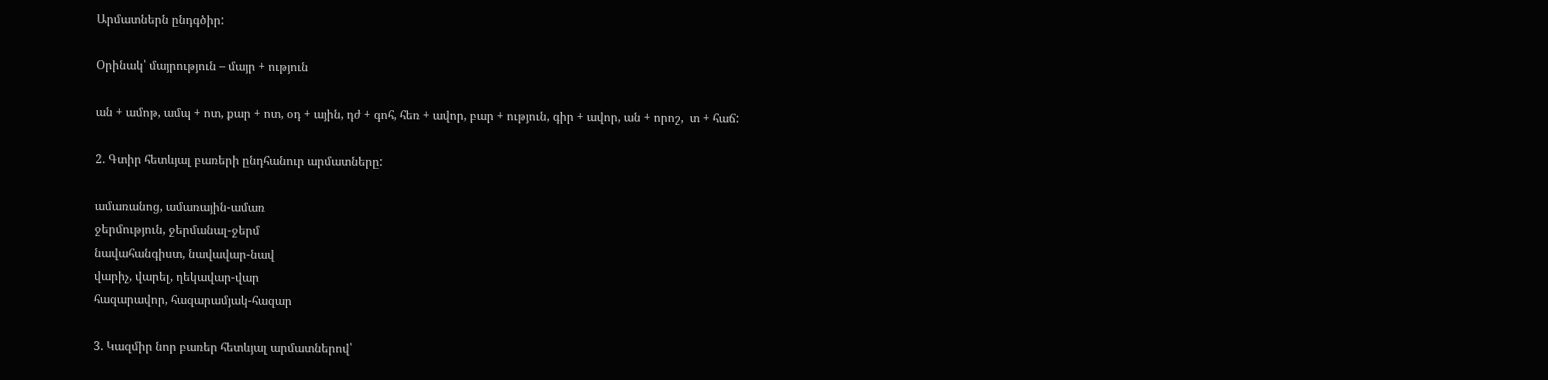Արմատներն ընդգծիր:

Օրինակ՝ մայրություն – մայր + ություն

ան + ամոթ, ամպ + ոտ, քար + ոտ, օդ + ային, դժ + գոհ, հեռ + ավոր, բար + ություն, գիր + ավոր, ան + որոշ,  տ + հաճ:

2. Գտիր հետևյալ բառերի ընդհանուր արմատները:

ամառանոց, ամառային-ամառ
ջերմություն, ջերմանալ-ջերմ
նավահանգիստ, նավավար-նավ
վարիչ, վարել, ղեկավար-վար
հազարավոր, հազարամյակ-հազար

3. Կազմիր նոր բառեր հետևյալ արմատներով՝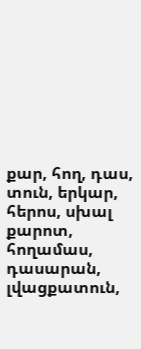քար, հող, դաս, տուն, երկար, հերոս, սխալ
քարոտ, հողամաս, դասարան, լվացքատուն,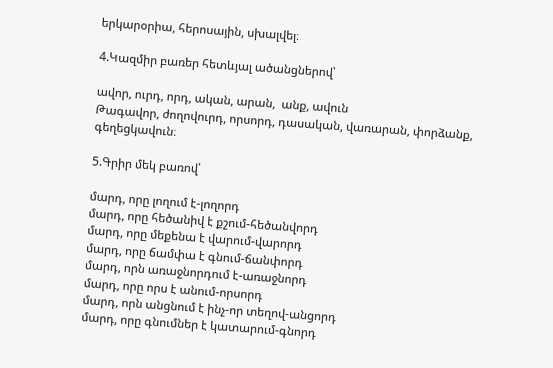երկարօրիա, հերոսային, սխալվել։

4.Կազմիր բառեր հետևյալ ածանցներով՝

ավոր, ուրդ, որդ, ական, արան,  անք, ավուն
Թագավոր, ժողովուրդ, որսորդ, դասական, վառարան, փորձանք, գեղեցկավուն։

5.Գրիր մեկ բառով՝

մարդ, որը լողում է-լողորդ
մարդ, որը հեծանիվ է քշում-հեծանվորդ
մարդ, որը մեքենա է վարում-վարորդ
մարդ, որը ճամփա է գնում-ճանփորդ
մարդ, որն առաջնորդում է-առաջնորդ
մարդ, որը որս է անում-որսորդ
մարդ, որն անցնում է ինչ-որ տեղով-անցորդ
մարդ, որը գնումներ է կատարում-գնորդ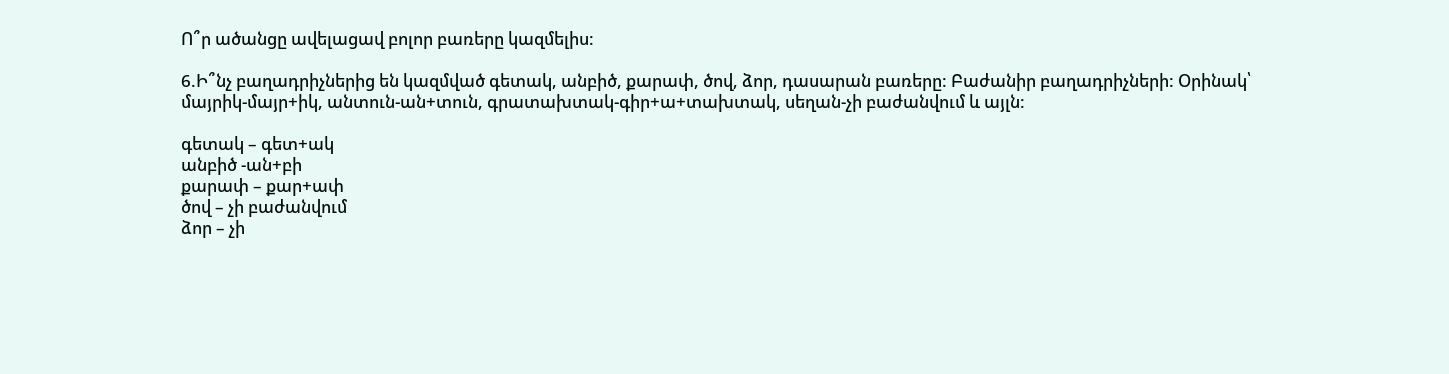Ո՞ր ածանցը ավելացավ բոլոր բառերը կազմելիս:

6.Ի՞նչ բաղադրիչներից են կազմված գետակ, անբիծ, քարափ, ծով, ձոր, դասարան բառերը: Բաժանիր բաղադրիչների: Օրինակ՝ մայրիկ-մայր+իկ, անտուն-ան+տուն, գրատախտակ-գիր+ա+տախտակ, սեղան-չի բաժանվում և այլն:

գետակ – գետ+ակ
անբիծ -ան+բի
քարափ – քար+ափ
ծով – չի բաժանվում
ձոր – չի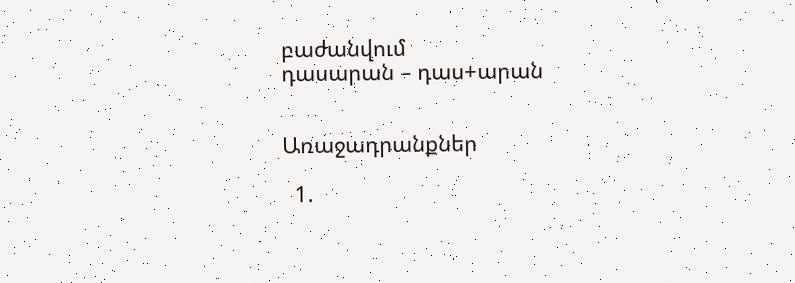բաժանվում
դասարան – դաս+արան


Առաջադրանքներ

  1.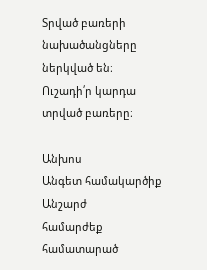Տրված բառերի նախածանցները ներկված են։ Ուշադի՛ր կարդա տրված բառերը։

Անխոս
Անգետ համակարծիք
Անշարժ                                                        համարժեք
համատարած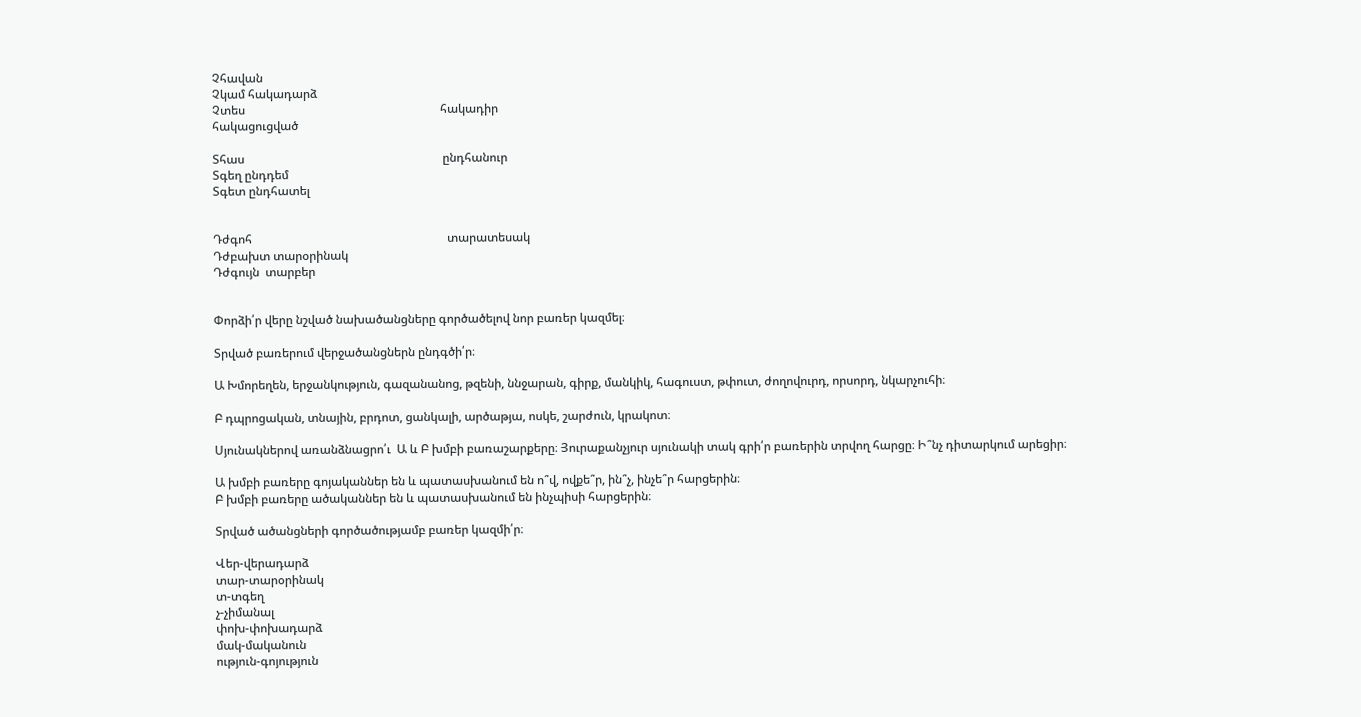Չհավան
Չկամ հակադարձ
Չտես                                                                 հակադիր
հակացուցված

Տհաս                                                                  ընդհանուր
Տգեղ ընդդեմ
Տգետ ընդհատել


Դժգոհ                                                                 տարատեսակ
Դժբախտ տարօրինակ
Դժգույն  տարբեր


Փորձի՛ր վերը նշված նախածանցները գործածելով նոր բառեր կազմել։

Տրված բառերում վերջածանցներն ընդգծի՛ր։

Ա Խմորեղեն, երջանկություն, գազանանոց, թզենի, ննջարան, գիրք, մանկիկ, հագուստ, թփուտ, ժողովուրդ, որսորդ, նկարչուհի։

Բ դպրոցական, տնային, բրդոտ, ցանկալի, արծաթյա, ոսկե, շարժուն, կրակոտ։

Սյունակներով առանձնացրո՛ւ  Ա և Բ խմբի բառաշարքերը։ Յուրաքանչյուր սյունակի տակ գրի՛ր բառերին տրվող հարցը։ Ի՞նչ դիտարկում արեցիր։

Ա խմբի բառերը գոյականներ են և պատասխանում են ո՞վ, ովքե՞ր, ին՞չ, ինչե՞ր հարցերին։
Բ խմբի բառերը ածականներ են և պատասխանում են ինչպիսի հարցերին։

Տրված ածանցների գործածությամբ բառեր կազմի՛ր։

Վեր-վերադարձ
տար-տարօրինակ
տ-տգեղ
չ-չիմանալ
փոխ-փոխադարձ
մակ-մականուն
ություն-գոյություն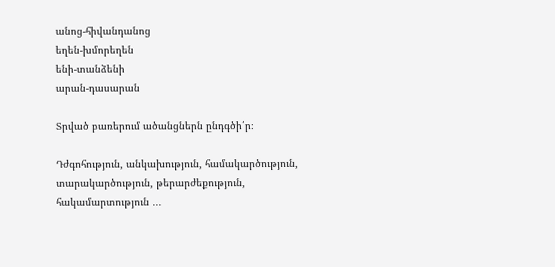անոց-հիվանդանոց
եղեն-խմորեղեն
ենի-տանձենի
արան-դասարան

Տրված բառերում ածանցներն ընդգծի՛ր։

Դժգոհություն, անկախություն, համակարծություն, տարակարծություն, թերարժեքություն, հակամարտություն ․․․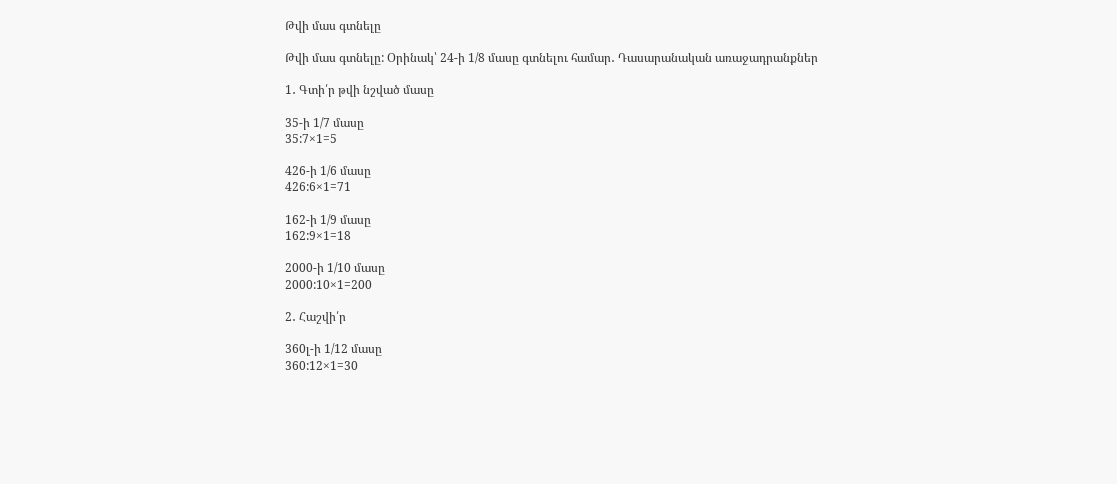Թվի մաս գտնելը

Թվի մաս գտնելը: Օրինակ՝ 24-ի 1/8 մասը գտնելու համար․ Դասարանական առաջադրանքներ

1․ Գտի՛ր թվի նշված մասը

35-ի 1/7 մասը
35:7×1=5

426-ի 1/6 մասը
426:6×1=71

162-ի 1/9 մասը
162:9×1=18

2000-ի 1/10 մասը
2000:10×1=200

2․ Հաշվի՛ր

360լ-ի 1/12 մասը
360:12×1=30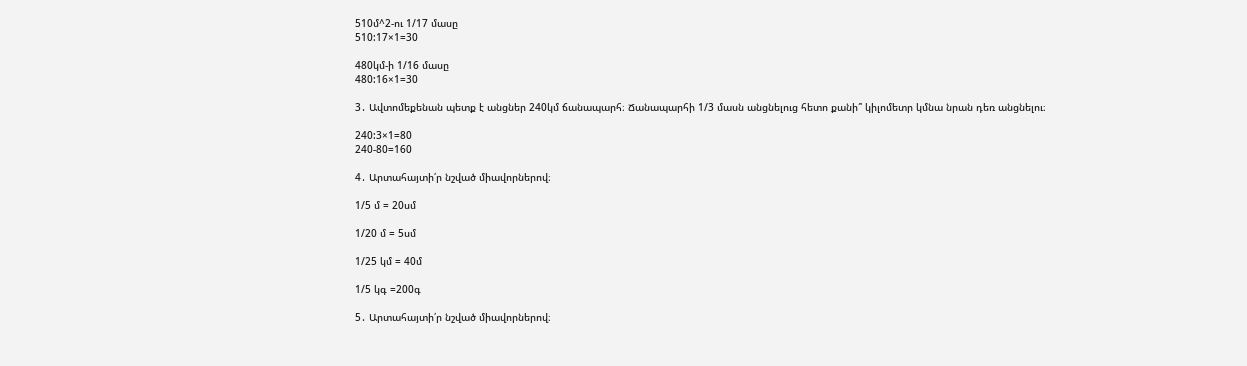510մ^2-ու 1/17 մասը
510:17×1=30

480կմ-ի 1/16 մասը
480:16×1=30

3․ Ավտոմեքենան պետք է անցներ 240կմ ճանապարհ։ Ճանապարհի 1/3 մասն անցնելուց հետո քանի՞ կիլոմետր կմնա նրան դեռ անցնելու։

240:3×1=80
240-80=160

4․ Արտահայտի՛ր նշված միավորներով։

1/5 մ = 20սմ

1/20 մ = 5սմ

1/25 կմ = 40մ

1/5 կգ =200գ

5․ Արտահայտի՛ր նշված միավորներով։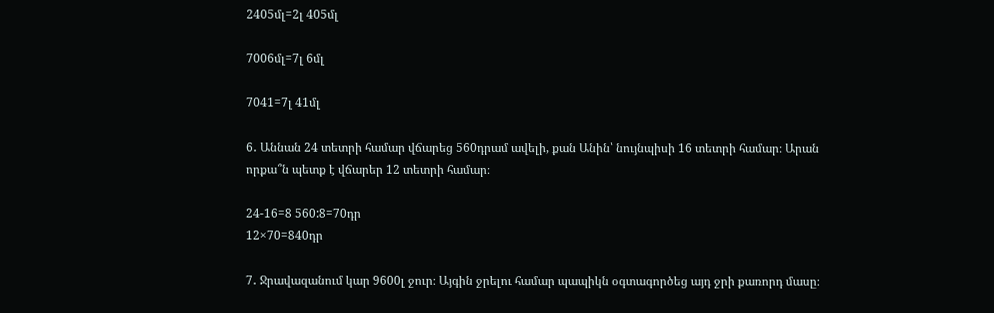2405մլ=2լ 405մլ

7006մլ=7լ 6մլ

7041=7լ 41մլ

6․ Աննան 24 տետրի համար վճարեց 560դրամ ավելի, քան Անին՝ նույնպիսի 16 տետրի համար։ Արան որքա՞ն պետք է վճարեր 12 տետրի համար։

24-16=8 560:8=70դր
12×70=840դր

7․ Ջրավազանում կար 9600լ ջուր։ Այգին ջրելու համար պապիկն օգտագործեց այդ ջրի քառորդ մասը։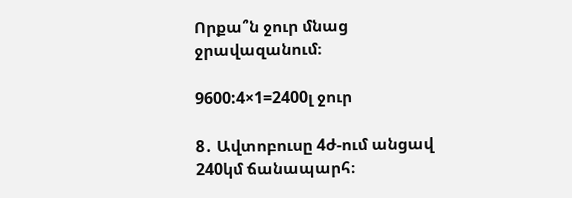Որքա՞ն ջուր մնաց ջրավազանում։

9600:4×1=2400լ ջուր

8․ Ավտոբուսը 4ժ-ում անցավ 240կմ ճանապարհ։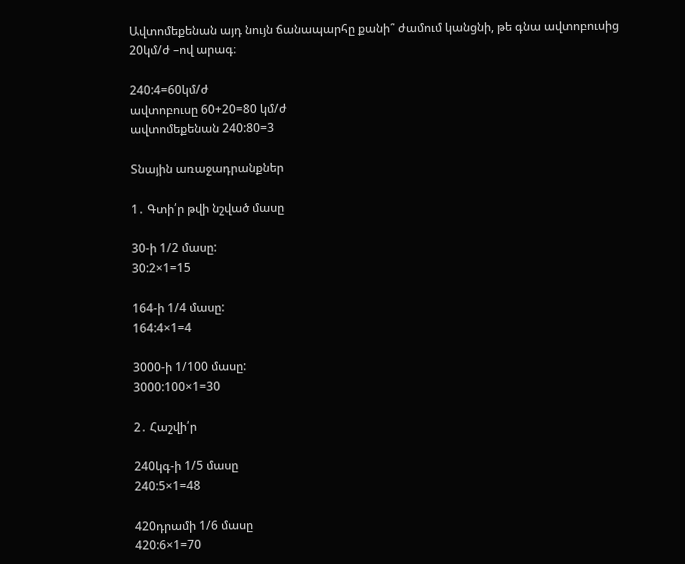Ավտոմեքենան այդ նույն ճանապարհը քանի՞ ժամում կանցնի, թե գնա ավտոբուսից 20կմ/ժ –ով արագ։

240:4=60կմ/ժ
ավտոբուսը 60+20=80 կմ/ժ
ավտոմեքենան 240:80=3

Տնային առաջադրանքներ

1․ Գտի՛ր թվի նշված մասը

30-ի 1/2 մասը:
30:2×1=15

164-ի 1/4 մասը:
164:4×1=4

3000-ի 1/100 մասը:
3000:100×1=30

2․ Հաշվի՛ր

240կգ-ի 1/5 մասը
240:5×1=48

420դրամի 1/6 մասը
420:6×1=70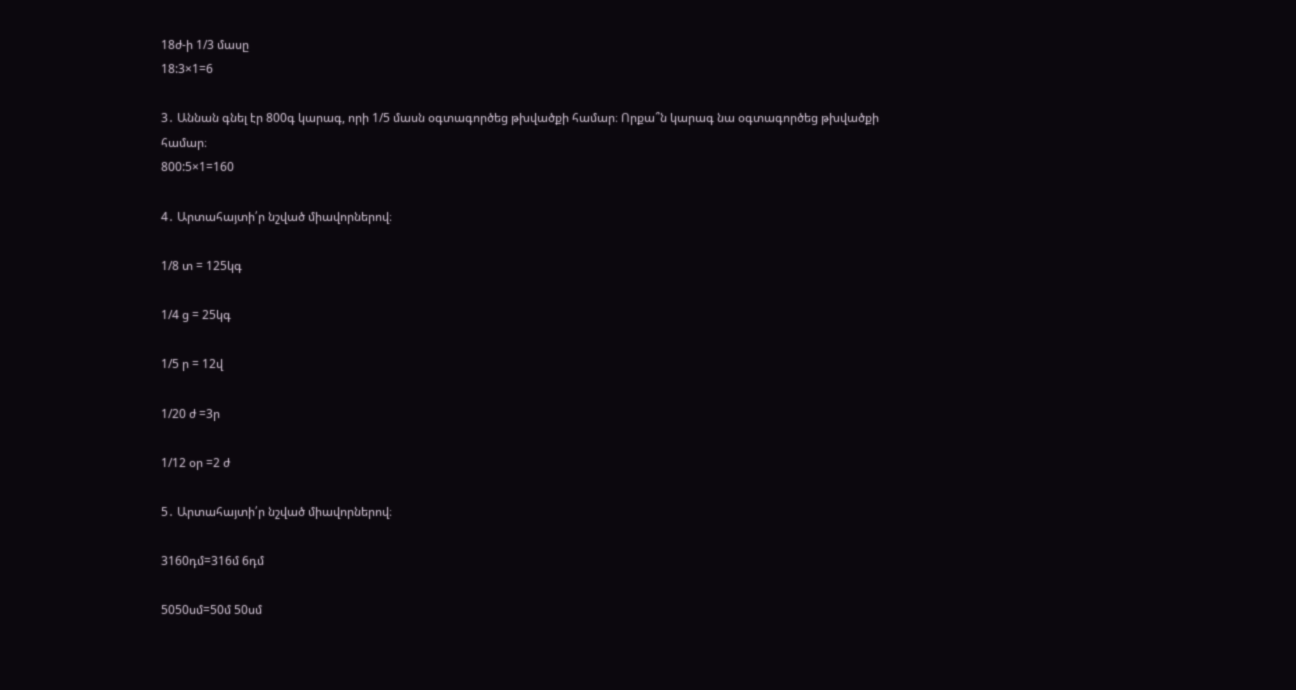18ժ-ի 1/3 մասը
18:3×1=6

3․ Աննան գնել էր 800գ կարագ, որի 1/5 մասն օգտագործեց թխվածքի համար։ Որքա՞ն կարագ նա օգտագործեց թխվածքի համար։
800:5×1=160

4․ Արտահայտի՛ր նշված միավորներով։

1/8 տ = 125կգ

1/4 ց = 25կգ

1/5 ր = 12վ

1/20 ժ =3ր

1/12 օր =2 ժ

5․ Արտահայտի՛ր նշված միավորներով։

3160դմ=316մ 6դմ

5050սմ=50մ 50սմ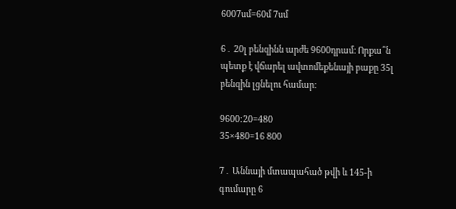6007սմ=60մ 7սմ

6․ 20լ բենզինն արժե 9600դրամ։ Որքա՞ն պետք է վճարել ավտոմեքենայի բաքը 35լ բենզին լցնելու համար։

9600:20=480
35×480=16 800

7․ Աննայի մտապահած թվի և 145-ի գումարը 6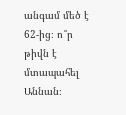անգամ մեծ է 62-ից։ ո՞ր թիվն է մտապահել Աննան։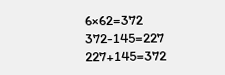6×62=372
372-145=227
227+145=372